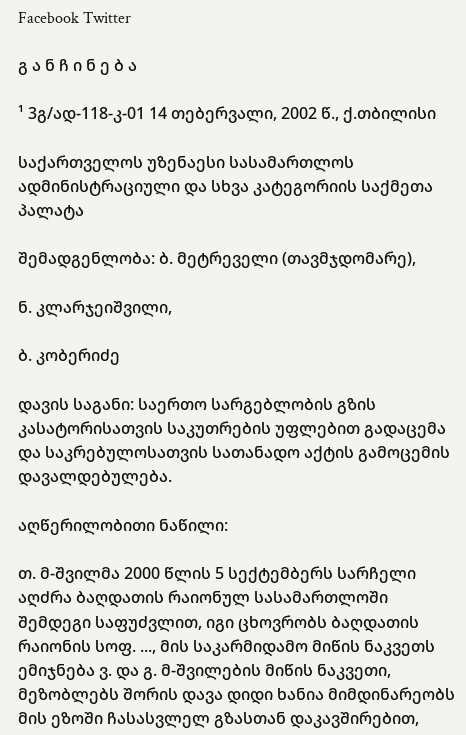Facebook Twitter

გ ა ნ ჩ ი ნ ე ბ ა

¹ 3გ/ად-118-კ-01 14 თებერვალი, 2002 წ., ქ.თბილისი

საქართველოს უზენაესი სასამართლოს ადმინისტრაციული და სხვა კატეგორიის საქმეთა პალატა

შემადგენლობა: ბ. მეტრეველი (თავმჯდომარე),

ნ. კლარჯეიშვილი,

ბ. კობერიძე

დავის საგანი: საერთო სარგებლობის გზის კასატორისათვის საკუთრების უფლებით გადაცემა და საკრებულოსათვის სათანადო აქტის გამოცემის დავალდებულება.

აღწერილობითი ნაწილი:

თ. მ-შვილმა 2000 წლის 5 სექტემბერს სარჩელი აღძრა ბაღდათის რაიონულ სასამართლოში შემდეგი საფუძვლით, იგი ცხოვრობს ბაღდათის რაიონის სოფ. ..., მის საკარმიდამო მიწის ნაკვეთს ემიჯნება ვ. და გ. მ-შვილების მიწის ნაკვეთი, მეზობლებს შორის დავა დიდი ხანია მიმდინარეობს მის ეზოში ჩასასვლელ გზასთან დაკავშირებით,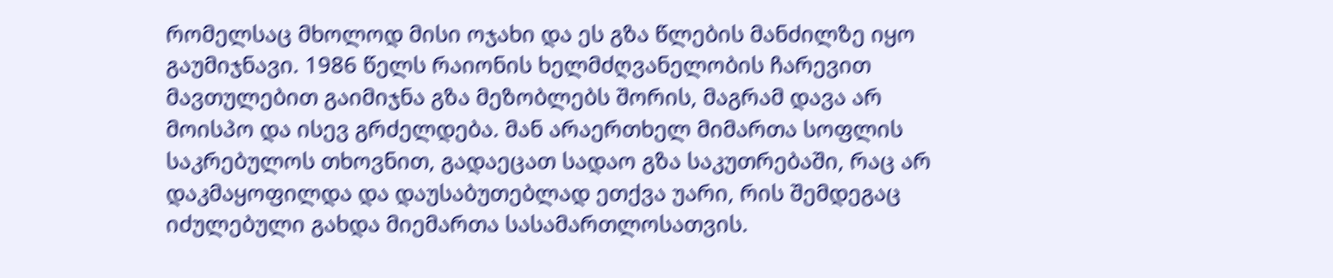რომელსაც მხოლოდ მისი ოჯახი და ეს გზა წლების მანძილზე იყო გაუმიჯნავი. 1986 წელს რაიონის ხელმძღვანელობის ჩარევით მავთულებით გაიმიჯნა გზა მეზობლებს შორის, მაგრამ დავა არ მოისპო და ისევ გრძელდება. მან არაერთხელ მიმართა სოფლის საკრებულოს თხოვნით, გადაეცათ სადაო გზა საკუთრებაში, რაც არ დაკმაყოფილდა და დაუსაბუთებლად ეთქვა უარი, რის შემდეგაც იძულებული გახდა მიემართა სასამართლოსათვის.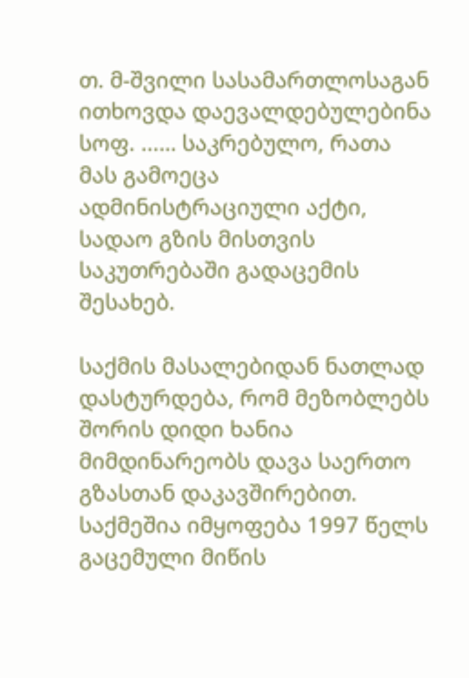თ. მ-შვილი სასამართლოსაგან ითხოვდა დაევალდებულებინა სოფ. ...… საკრებულო, რათა მას გამოეცა ადმინისტრაციული აქტი, სადაო გზის მისთვის საკუთრებაში გადაცემის შესახებ.

საქმის მასალებიდან ნათლად დასტურდება, რომ მეზობლებს შორის დიდი ხანია მიმდინარეობს დავა საერთო გზასთან დაკავშირებით. საქმეშია იმყოფება 1997 წელს გაცემული მიწის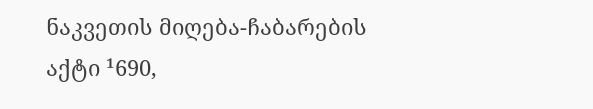ნაკვეთის მიღება-ჩაბარების აქტი ¹690,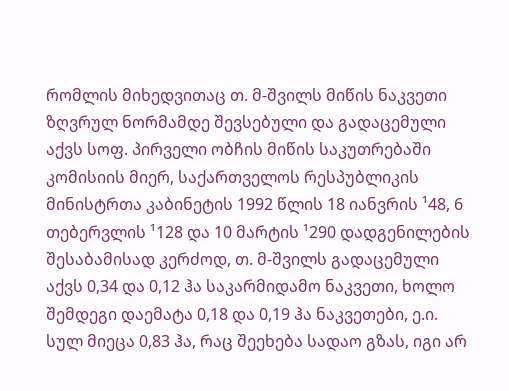რომლის მიხედვითაც თ. მ-შვილს მიწის ნაკვეთი ზღვრულ ნორმამდე შევსებული და გადაცემული აქვს სოფ. პირველი ობჩის მიწის საკუთრებაში კომისიის მიერ, საქართველოს რესპუბლიკის მინისტრთა კაბინეტის 1992 წლის 18 იანვრის ¹48, 6 თებერვლის ¹128 და 10 მარტის ¹290 დადგენილების შესაბამისად კერძოდ, თ. მ-შვილს გადაცემული აქვს 0,34 და 0,12 ჰა საკარმიდამო ნაკვეთი, ხოლო შემდეგი დაემატა 0,18 და 0,19 ჰა ნაკვეთები, ე.ი. სულ მიეცა 0,83 ჰა, რაც შეეხება სადაო გზას, იგი არ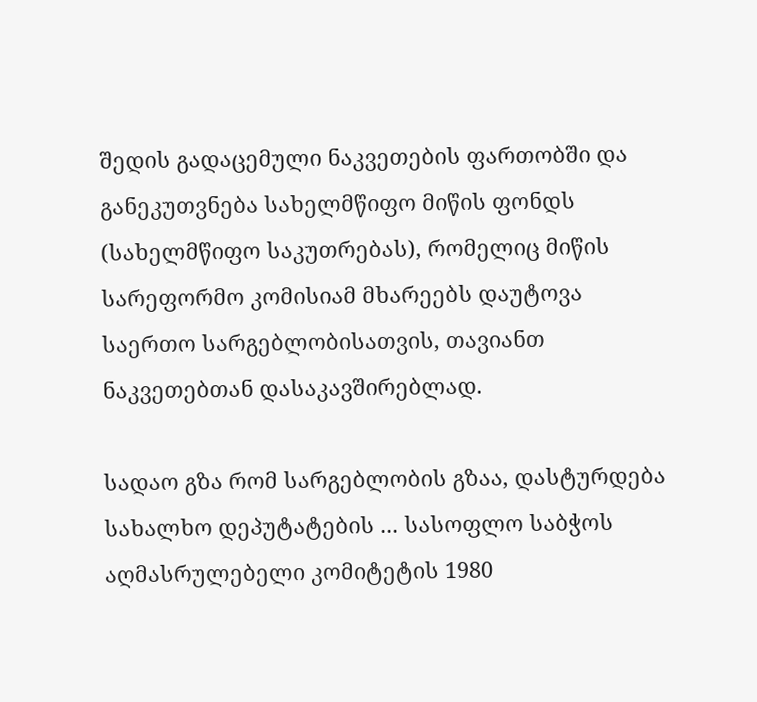შედის გადაცემული ნაკვეთების ფართობში და განეკუთვნება სახელმწიფო მიწის ფონდს (სახელმწიფო საკუთრებას), რომელიც მიწის სარეფორმო კომისიამ მხარეებს დაუტოვა საერთო სარგებლობისათვის, თავიანთ ნაკვეთებთან დასაკავშირებლად.

სადაო გზა რომ სარგებლობის გზაა, დასტურდება სახალხო დეპუტატების ... სასოფლო საბჭოს აღმასრულებელი კომიტეტის 1980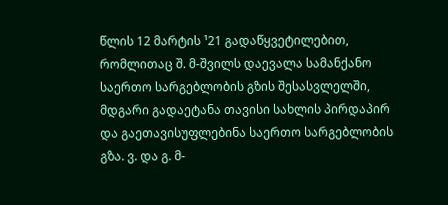წლის 12 მარტის ¹21 გადაწყვეტილებით, რომლითაც შ. მ-შვილს დაევალა სამანქანო საერთო სარგებლობის გზის შესასვლელში, მდგარი გადაეტანა თავისი სახლის პირდაპირ და გაეთავისუფლებინა საერთო სარგებლობის გზა. ვ. და გ. მ-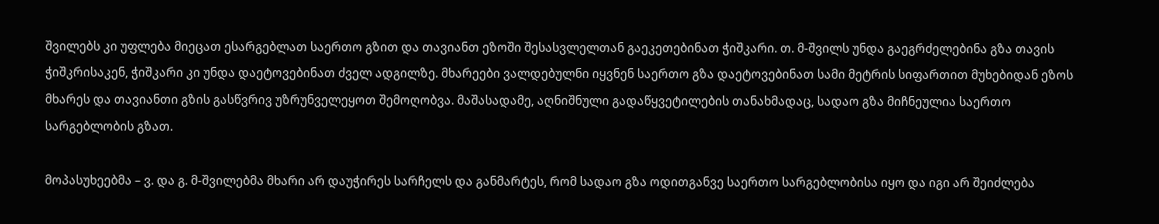შვილებს კი უფლება მიეცათ ესარგებლათ საერთო გზით და თავიანთ ეზოში შესასვლელთან გაეკეთებინათ ჭიშკარი. თ. მ-შვილს უნდა გაეგრძელებინა გზა თავის ჭიშკრისაკენ, ჭიშკარი კი უნდა დაეტოვებინათ ძველ ადგილზე. მხარეები ვალდებულნი იყვნენ საერთო გზა დაეტოვებინათ სამი მეტრის სიფართით მუხებიდან ეზოს მხარეს და თავიანთი გზის გასწვრივ უზრუნველეყოთ შემოღობვა. მაშასადამე, აღნიშნული გადაწყვეტილების თანახმადაც, სადაო გზა მიჩნეულია საერთო სარგებლობის გზათ.

მოპასუხეებმა – ვ. და გ. მ-შვილებმა მხარი არ დაუჭირეს სარჩელს და განმარტეს, რომ სადაო გზა ოდითგანვე საერთო სარგებლობისა იყო და იგი არ შეიძლება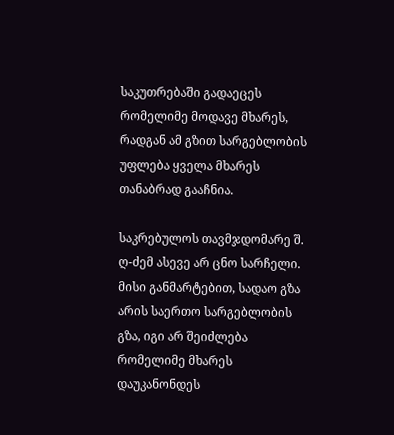საკუთრებაში გადაეცეს რომელიმე მოდავე მხარეს, რადგან ამ გზით სარგებლობის უფლება ყველა მხარეს თანაბრად გააჩნია.

საკრებულოს თავმჯდომარე შ. ღ-ძემ ასევე არ ცნო სარჩელი. მისი განმარტებით, სადაო გზა არის საერთო სარგებლობის გზა, იგი არ შეიძლება რომელიმე მხარეს დაუკანონდეს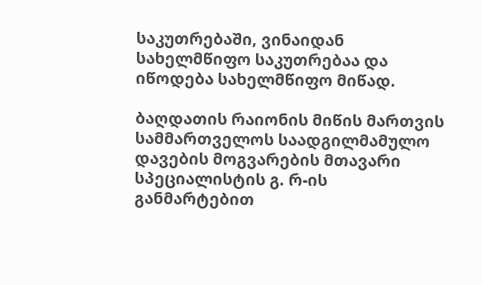საკუთრებაში, ვინაიდან სახელმწიფო საკუთრებაა და იწოდება სახელმწიფო მიწად.

ბაღდათის რაიონის მიწის მართვის სამმართველოს საადგილმამულო დავების მოგვარების მთავარი სპეციალისტის გ. რ-ის განმარტებით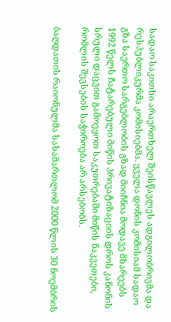სადაო საკითხი არაერთხელ შეისწავლეს ადგილობრივმა და რესპუბლიკურმა კომისიებმა. ყველა დონის კომისიამ სადაო გზა საერთო სარგებლობის გზად მიიჩნია მოდავე მხარეებს 1992 წელს ჩატარებული მიწის პრივატიზაციის დროს კანონის სრული დაცვით გამოეყოთ საკუთრებაში მიწის ნაკვეთები, რომლის შევსების საჭიროება არ არსებობს.

ბაღდათის რაიონულმა სასამართლომ 2000 წლის 30 ნოემბრის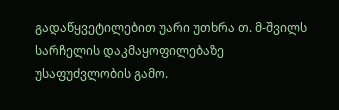გადაწყვეტილებით უარი უთხრა თ. მ-შვილს სარჩელის დაკმაყოფილებაზე უსაფუძვლობის გამო.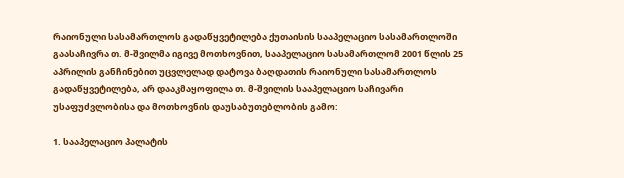რაიონული სასამართლოს გადაწყვეტილება ქუთაისის სააპელაციო სასამართლოში გაასაჩივრა თ. მ-შვილმა იგივე მოთხოვნით, სააპელაციო სასამართლომ 2001 წლის 25 აპრილის განჩინებით უცვლელად დატოვა ბაღდათის რაიონული სასამართლოს გადაწყვეტილება, არ დააკმაყოფილა თ. მ-შვილის სააპელაციო საჩივარი უსაფუძვლობისა და მოთხოვნის დაუსაბუთებლობის გამო:

1. სააპელაციო პალატის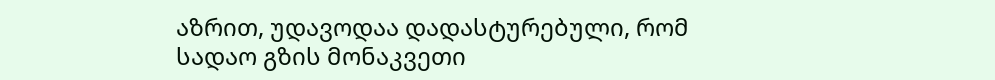აზრით, უდავოდაა დადასტურებული, რომ სადაო გზის მონაკვეთი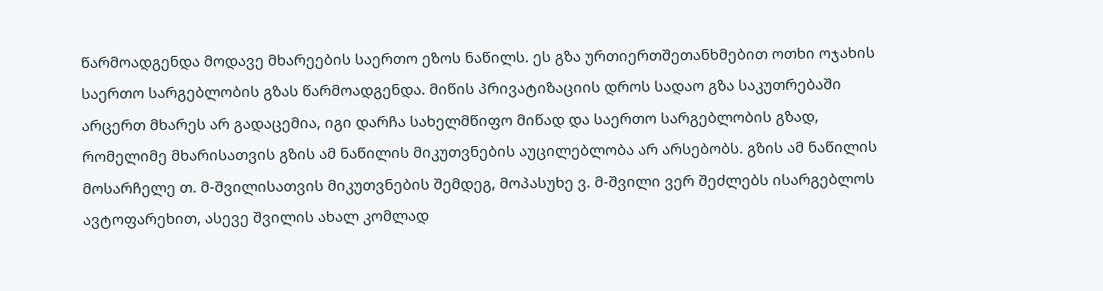წარმოადგენდა მოდავე მხარეების საერთო ეზოს ნაწილს. ეს გზა ურთიერთშეთანხმებით ოთხი ოჯახის საერთო სარგებლობის გზას წარმოადგენდა. მიწის პრივატიზაციის დროს სადაო გზა საკუთრებაში არცერთ მხარეს არ გადაცემია, იგი დარჩა სახელმწიფო მიწად და საერთო სარგებლობის გზად, რომელიმე მხარისათვის გზის ამ ნაწილის მიკუთვნების აუცილებლობა არ არსებობს. გზის ამ ნაწილის მოსარჩელე თ. მ-შვილისათვის მიკუთვნების შემდეგ, მოპასუხე ვ. მ-შვილი ვერ შეძლებს ისარგებლოს ავტოფარეხით, ასევე შვილის ახალ კომლად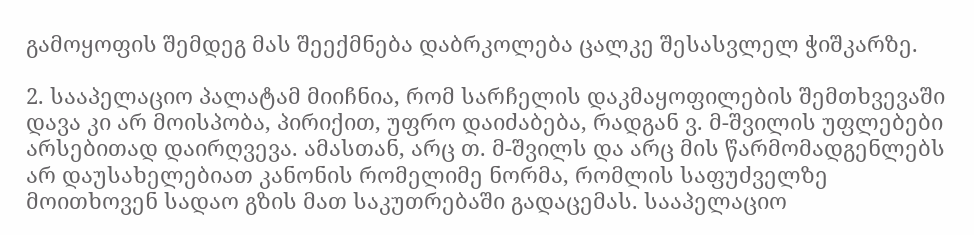გამოყოფის შემდეგ მას შეექმნება დაბრკოლება ცალკე შესასვლელ ჭიშკარზე.

2. სააპელაციო პალატამ მიიჩნია, რომ სარჩელის დაკმაყოფილების შემთხვევაში დავა კი არ მოისპობა, პირიქით, უფრო დაიძაბება, რადგან ვ. მ-შვილის უფლებები არსებითად დაირღვევა. ამასთან, არც თ. მ-შვილს და არც მის წარმომადგენლებს არ დაუსახელებიათ კანონის რომელიმე ნორმა, რომლის საფუძველზე მოითხოვენ სადაო გზის მათ საკუთრებაში გადაცემას. სააპელაციო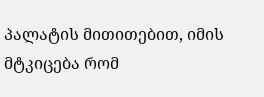პალატის მითითებით, იმის მტკიცება რომ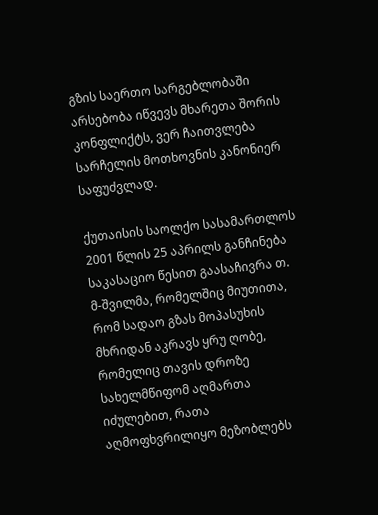გზის საერთო სარგებლობაში არსებობა იწვევს მხარეთა შორის კონფლიქტს, ვერ ჩაითვლება სარჩელის მოთხოვნის კანონიერ საფუძვლად.

ქუთაისის საოლქო სასამართლოს 2001 წლის 25 აპრილს განჩინება საკასაციო წესით გაასაჩივრა თ. მ-შვილმა, რომელშიც მიუთითა, რომ სადაო გზას მოპასუხის მხრიდან აკრავს ყრუ ღობე, რომელიც თავის დროზე სახელმწიფომ აღმართა იძულებით, რათა აღმოფხვრილიყო მეზობლებს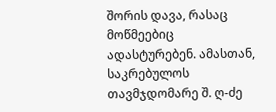შორის დავა, რასაც მოწმეებიც ადასტურებენ. ამასთან, საკრებულოს თავმჯდომარე შ. ღ-ძე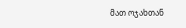მათ ოჯახთან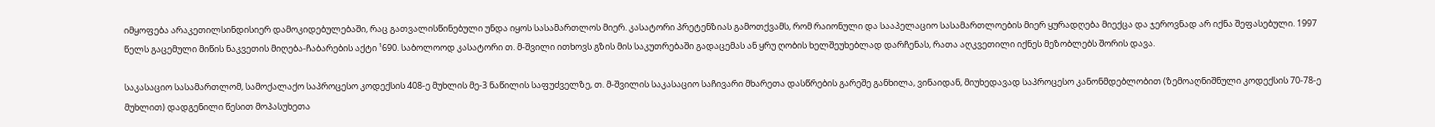იმყოფება არაკეთილსინდისიერ დამოკიდებულებაში, რაც გათვალისწინებული უნდა იყოს სასამართლოს მიერ. კასატორი პრეტენზიას გამოთქვამს, რომ რაიონული და სააპელაციო სასამართლოების მიერ ყურადღება მიექცა და ჯეროვნად არ იქნა შეფასებული. 1997 წელს გაცემული მიწის ნაკვეთის მიღება-ჩაბარების აქტი ¹690. საბოლოოდ კასატორი თ. მ-შვილი ითხოვს გზის მის საკუთრებაში გადაცემას ან ყრუ ღობის ხელშეუხებლად დარჩენას, რათა აღკვეთილი იქნეს მეზობლებს შორის დავა.

საკასაციო სასამართლომ, სამოქალაქო საპროცესო კოდექსის 408-ე მუხლის მე-3 ნაწილის საფუძველზე, თ. მ-შვილის საკასაციო საჩივარი მხარეთა დასწრების გარეშე განხილა, ვინაიდან, მიუხედავად საპროცესო კანონმდებლობით (ზემოაღნიშნული კოდექსის 70-78-ე მუხლით) დადგენილი წესით მოპასუხეთა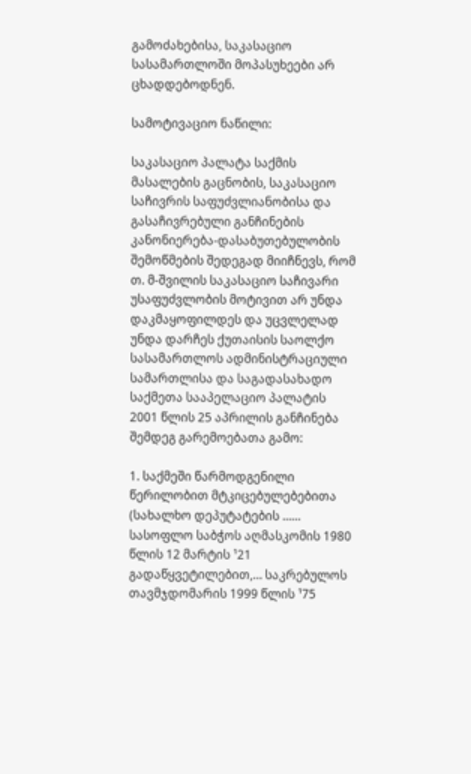გამოძახებისა, საკასაციო სასამართლოში მოპასუხეები არ ცხადდებოდნენ.

სამოტივაციო ნაწილი:

საკასაციო პალატა საქმის მასალების გაცნობის, საკასაციო საჩივრის საფუძვლიანობისა და გასაჩივრებული განჩინების კანონიერება-დასაბუთებულობის შემოწმების შედეგად მიიჩნევს, რომ თ. მ-შვილის საკასაციო საჩივარი უსაფუძვლობის მოტივით არ უნდა დაკმაყოფილდეს და უცვლელად უნდა დარჩეს ქუთაისის საოლქო სასამართლოს ადმინისტრაციული სამართლისა და საგადასახადო საქმეთა სააპელაციო პალატის 2001 წლის 25 აპრილის განჩინება შემდეგ გარემოებათა გამო:

1. საქმეში წარმოდგენილი წერილობით მტკიცებულებებითა (სახალხო დეპუტატების ...… სასოფლო საბჭოს აღმასკომის 1980 წლის 12 მარტის ¹21 გადაწყვეტილებით,… საკრებულოს თავმჯდომარის 1999 წლის ¹75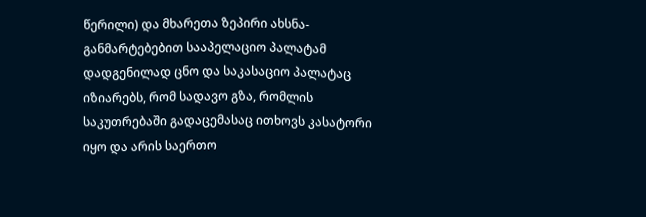წერილი) და მხარეთა ზეპირი ახსნა-განმარტებებით სააპელაციო პალატამ დადგენილად ცნო და საკასაციო პალატაც იზიარებს, რომ სადავო გზა, რომლის საკუთრებაში გადაცემასაც ითხოვს კასატორი იყო და არის საერთო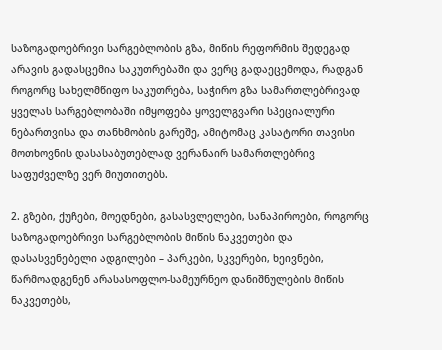საზოგადოებრივი სარგებლობის გზა, მიწის რეფორმის შედეგად არავის გადასცემია საკუთრებაში და ვერც გადაეცემოდა, რადგან როგორც სახელმწიფო საკუთრება, საჭირო გზა სამართლებრივად ყველას სარგებლობაში იმყოფება ყოველგვარი სპეციალური ნებართვისა და თანხმობის გარეშე, ამიტომაც კასატორი თავისი მოთხოვნის დასასაბუთებლად ვერანაირ სამართლებრივ საფუძველზე ვერ მიუთითებს.

2. გზები, ქუჩები, მოედნები, გასასვლელები, სანაპიროები, როგორც საზოგადოებრივი სარგებლობის მიწის ნაკვეთები და დასასვენებელი ადგილები – პარკები, სკვერები, ხეივნები, წარმოადგენენ არასასოფლო-სამეურნეო დანიშნულების მიწის ნაკვეთებს,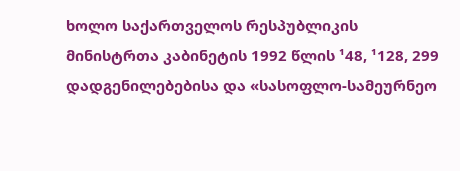ხოლო საქართველოს რესპუბლიკის მინისტრთა კაბინეტის 1992 წლის ¹48, ¹128, 299 დადგენილებებისა და «სასოფლო-სამეურნეო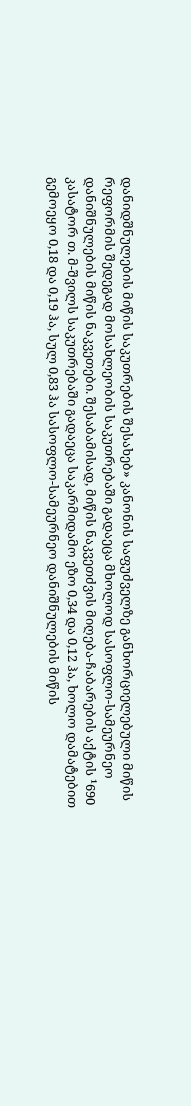დანიდშნულების მიწის საკუთრების შესახებ» კანონის საფუძველზე განხორციელებული მიწის რეფორმის შედეგად მოსახლეობის საკუთრებაში გადაეცა მხოლოდ სასოფლო-სამეურნეო დანიშნულების მიწის ნაკვეთები. შესაბამისად, მიწის ნაკვეთძვის მიღება-ჩაბარების აქტის ¹690 კასატორ თ. მ-შვილს საკუთრებაში გადაეცა საკარმიდამო ეზო 0,34 და 0,12 ჰა, ხოლო დამატებით გემოეყო 0,18 და 0,19 ჰა, სულ 0,83 ჰა სასოფლო-სამეურნეო დანიშნულების მიწის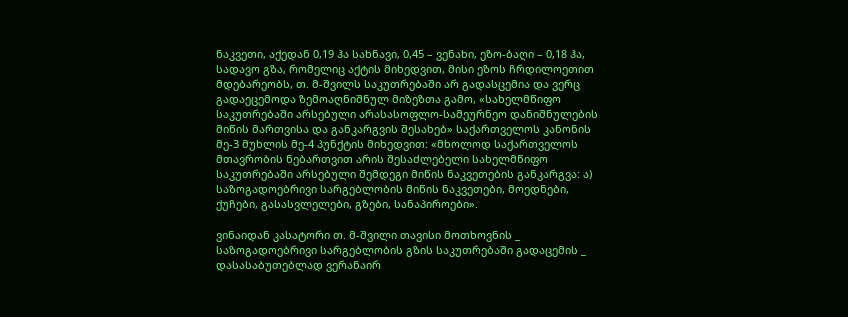ნაკვეთი, აქედან 0,19 ჰა სახნავი, 0,45 – ვენახი, ეზო-ბაღი – 0,18 ჰა, სადავო გზა, რომელიც აქტის მიხედვით, მისი ეზოს ჩრდილოეთით მდებარეობს, თ. მ-შვილს საკუთრებაში არ გადასცემია და ვერც გადაეცემოდა ზემოაღნიშნულ მიზეზთა გამო, «სახელმწიფო საკუთრებაში არსებული არასასოფლო-სამეურნეო დანიშნულების მიწის მართვისა და განკარგვის შესახებ» საქართველოს კანონის მე-3 მუხლის მე-4 პუნქტის მიხედვით: «მხოლოდ საქართველოს მთავრობის ნებართვით არის შესაძლებელი სახელმწიფო საკუთრებაში არსებული შემდეგი მიწის ნაკვეთების განკარგვა: ა) საზოგადოებრივი სარგებლობის მიწის ნაკვეთები, მოედნები, ქუჩები, გასასვლელები, გზები, სანაპიროები».

ვინაიდან კასატორი თ. მ-შვილი თავისი მოთხოვნის _ საზოგადოებრივი სარგებლობის გზის საკუთრებაში გადაცემის _ დასასაბუთებლად ვერანაირ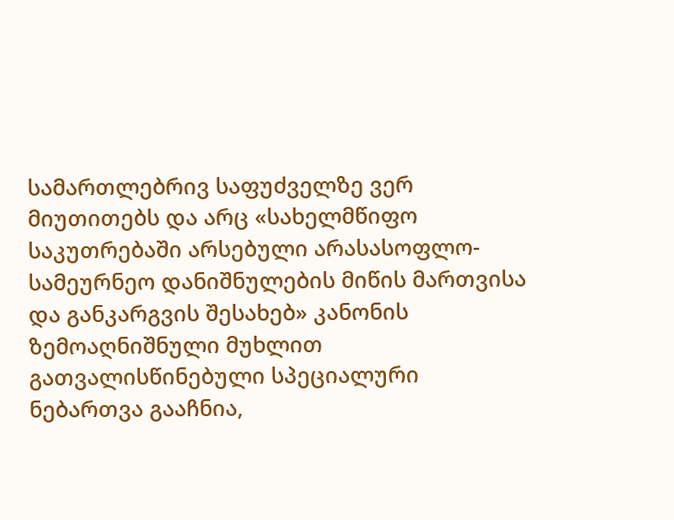სამართლებრივ საფუძველზე ვერ მიუთითებს და არც «სახელმწიფო საკუთრებაში არსებული არასასოფლო-სამეურნეო დანიშნულების მიწის მართვისა და განკარგვის შესახებ» კანონის ზემოაღნიშნული მუხლით გათვალისწინებული სპეციალური ნებართვა გააჩნია,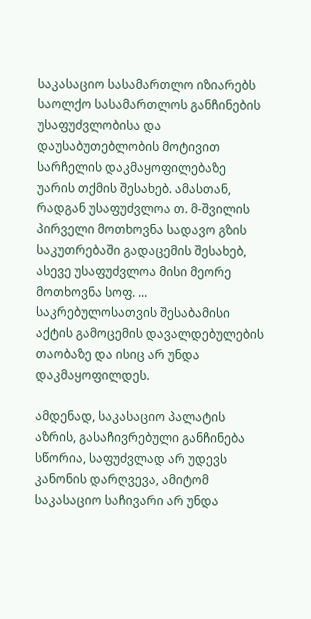საკასაციო სასამართლო იზიარებს საოლქო სასამართლოს განჩინების უსაფუძვლობისა და დაუსაბუთებლობის მოტივით სარჩელის დაკმაყოფილებაზე უარის თქმის შესახებ. ამასთან, რადგან უსაფუძვლოა თ. მ-შვილის პირველი მოთხოვნა სადავო გზის საკუთრებაში გადაცემის შესახებ, ასევე უსაფუძვლოა მისი მეორე მოთხოვნა სოფ. ... საკრებულოსათვის შესაბამისი აქტის გამოცემის დავალდებულების თაობაზე და ისიც არ უნდა დაკმაყოფილდეს.

ამდენად, საკასაციო პალატის აზრის, გასაჩივრებული განჩინება სწორია, საფუძვლად არ უდევს კანონის დარღვევა, ამიტომ საკასაციო საჩივარი არ უნდა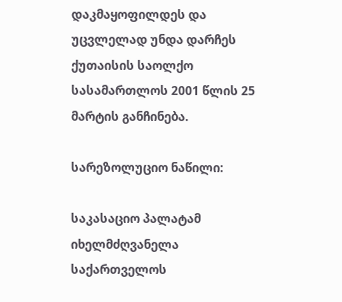დაკმაყოფილდეს და უცვლელად უნდა დარჩეს ქუთაისის საოლქო სასამართლოს 2001 წლის 25 მარტის განჩინება.

სარეზოლუციო ნაწილი:

საკასაციო პალატამ იხელმძღვანელა საქართველოს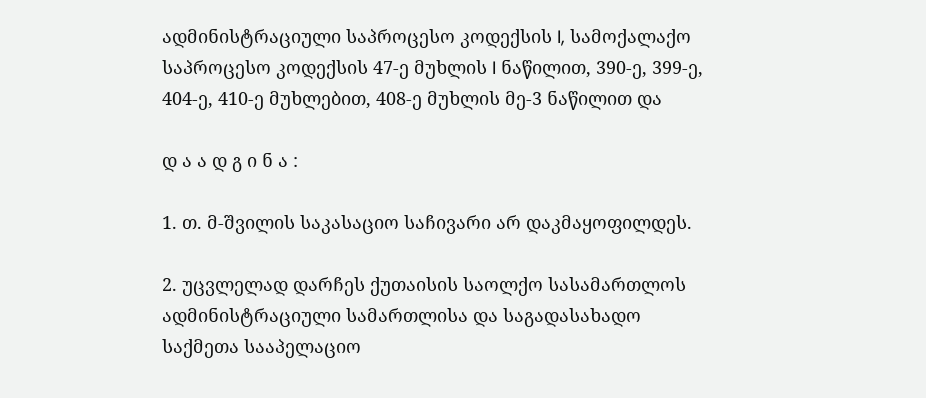ადმინისტრაციული საპროცესო კოდექსის I, სამოქალაქო საპროცესო კოდექსის 47-ე მუხლის I ნაწილით, 390-ე, 399-ე, 404-ე, 410-ე მუხლებით, 408-ე მუხლის მე-3 ნაწილით და

დ ა ა დ გ ი ნ ა :

1. თ. მ-შვილის საკასაციო საჩივარი არ დაკმაყოფილდეს.

2. უცვლელად დარჩეს ქუთაისის საოლქო სასამართლოს ადმინისტრაციული სამართლისა და საგადასახადო საქმეთა სააპელაციო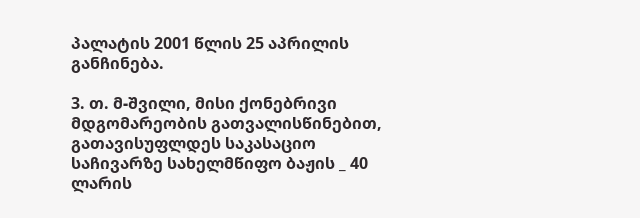პალატის 2001 წლის 25 აპრილის განჩინება.

3. თ. მ-შვილი, მისი ქონებრივი მდგომარეობის გათვალისწინებით, გათავისუფლდეს საკასაციო საჩივარზე სახელმწიფო ბაჟის _ 40 ლარის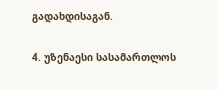გადახდისაგან.

4. უზენაესი სასამართლოს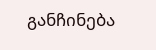განჩინება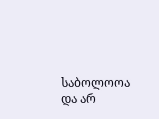საბოლოოა და არ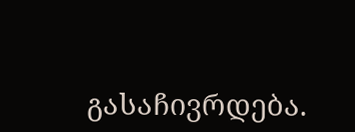გასაჩივრდება.